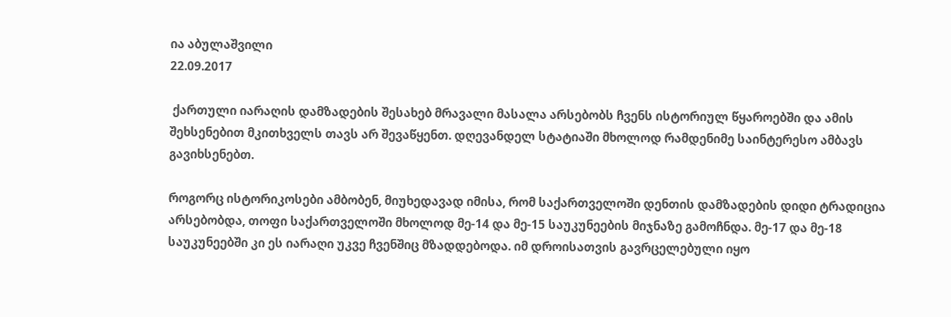ია აბულაშვილი
22.09.2017

 ქართული იარაღის დამზადების შესახებ მრავალი მასალა არსებობს ჩვენს ისტორიულ წყაროებში და ამის შეხსენებით მკითხველს თავს არ შევაწყენთ. დღევანდელ სტატიაში მხოლოდ რამდენიმე საინტერესო ამბავს გავიხსენებთ.

როგორც ისტორიკოსები ამბობენ, მიუხედავად იმისა, რომ საქართველოში დენთის დამზადების დიდი ტრადიცია არსებობდა, თოფი საქართველოში მხოლოდ მე-14 და მე-15 საუკუნეების მიჯნაზე გამოჩნდა. მე-17 და მე-18 საუკუნეებში კი ეს იარაღი უკვე ჩვენშიც მზადდებოდა. იმ დროისათვის გავრცელებული იყო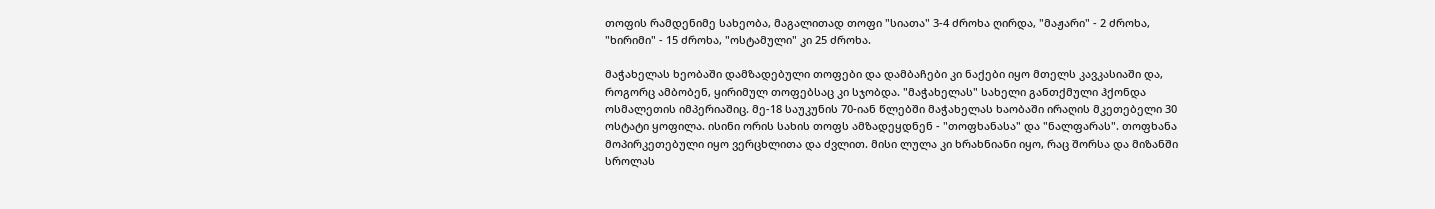თოფის რამდენიმე სახეობა, მაგალითად თოფი "სიათა" 3-4 ძროხა ღირდა, "მაჟარი" - 2 ძროხა, "ხირიმი" - 15 ძროხა, "ოსტამული" კი 25 ძროხა.

მაჭახელას ხეობაში დამზადებული თოფები და დამბაჩები კი ნაქები იყო მთელს კავკასიაში და, როგორც ამბობენ, ყირიმულ თოფებსაც კი სჯობდა. "მაჭახელას" სახელი განთქმული ჰქონდა ოსმალეთის იმპერიაშიც. მე-18 საუკუნის 70-იან წლებში მაჭახელას ხაობაში ირაღის მკეთებელი 30 ოსტატი ყოფილა. ისინი ორის სახის თოფს ამზადეყდნენ - "თოფხანასა" და "ნალფარას". თოფხანა მოპირკეთებული იყო ვერცხლითა და ძვლით. მისი ლულა კი ხრახნიანი იყო, რაც შორსა და მიზანში სროლას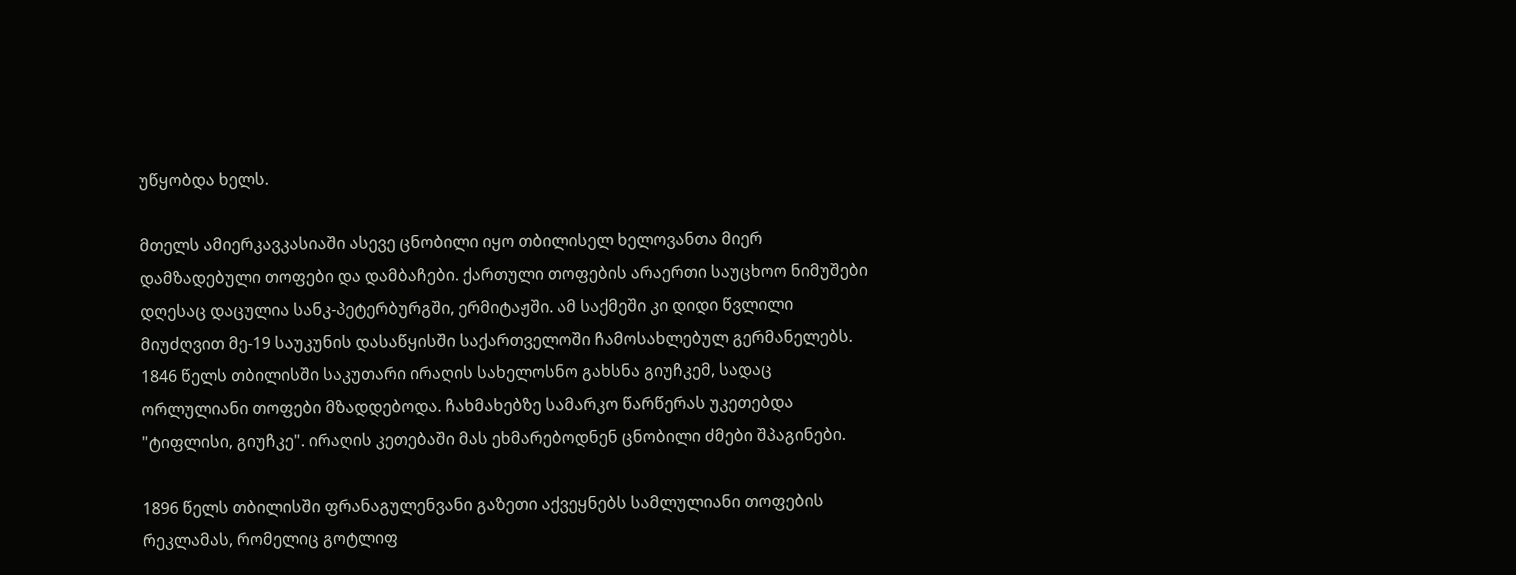უწყობდა ხელს.

მთელს ამიერკავკასიაში ასევე ცნობილი იყო თბილისელ ხელოვანთა მიერ დამზადებული თოფები და დამბაჩები. ქართული თოფების არაერთი საუცხოო ნიმუშები დღესაც დაცულია სანკ-პეტერბურგში, ერმიტაჟში. ამ საქმეში კი დიდი წვლილი მიუძღვით მე-19 საუკუნის დასაწყისში საქართველოში ჩამოსახლებულ გერმანელებს. 1846 წელს თბილისში საკუთარი ირაღის სახელოსნო გახსნა გიუჩკემ, სადაც ორლულიანი თოფები მზადდებოდა. ჩახმახებზე სამარკო წარწერას უკეთებდა "ტიფლისი, გიუჩკე". ირაღის კეთებაში მას ეხმარებოდნენ ცნობილი ძმები შპაგინები.

1896 წელს თბილისში ფრანაგულენვანი გაზეთი აქვეყნებს სამლულიანი თოფების რეკლამას, რომელიც გოტლიფ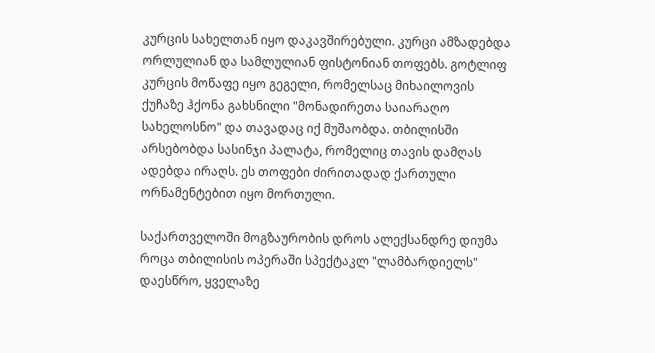კურცის სახელთან იყო დაკავშირებული. კურცი ამზადებდა ორლულიან და სამლულიან ფისტონიან თოფებს. გოტლიფ კურცის მოწაფე იყო გეგელი, რომელსაც მიხაილოვის ქუჩაზე ჰქონა გახსნილი "მონადირეთა საიარაღო სახელოსნო" და თავადაც იქ მუშაობდა. თბილისში არსებობდა სასინჯი პალატა, რომელიც თავის დამღას ადებდა ირაღს. ეს თოფები ძირითადად ქართული ორნამენტებით იყო მორთული.

საქართველოში მოგზაურობის დროს ალექსანდრე დიუმა როცა თბილისის ოპერაში სპექტაკლ "ლამბარდიელს" დაესწრო, ყველაზე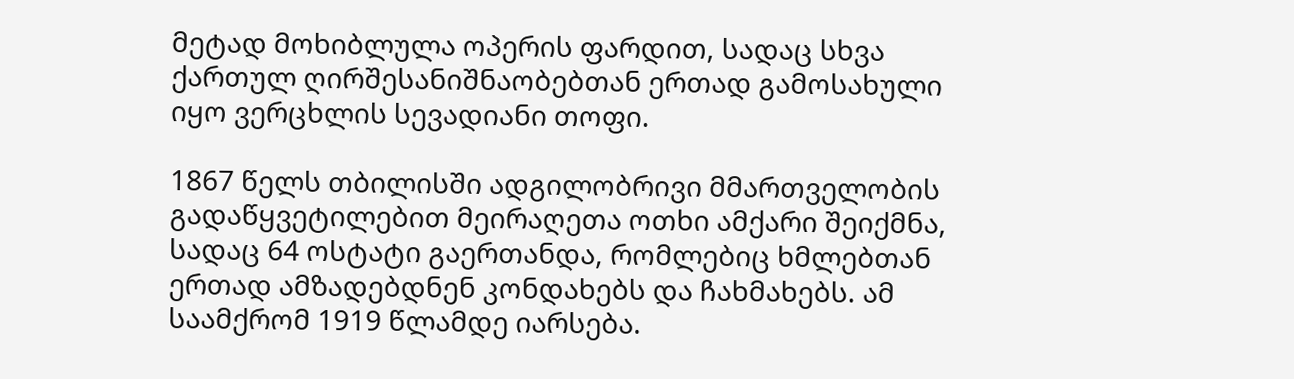მეტად მოხიბლულა ოპერის ფარდით, სადაც სხვა ქართულ ღირშესანიშნაობებთან ერთად გამოსახული იყო ვერცხლის სევადიანი თოფი.

1867 წელს თბილისში ადგილობრივი მმართველობის გადაწყვეტილებით მეირაღეთა ოთხი ამქარი შეიქმნა, სადაც 64 ოსტატი გაერთანდა, რომლებიც ხმლებთან ერთად ამზადებდნენ კონდახებს და ჩახმახებს. ამ საამქრომ 1919 წლამდე იარსება.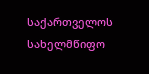საქართველოს სახელმწიფო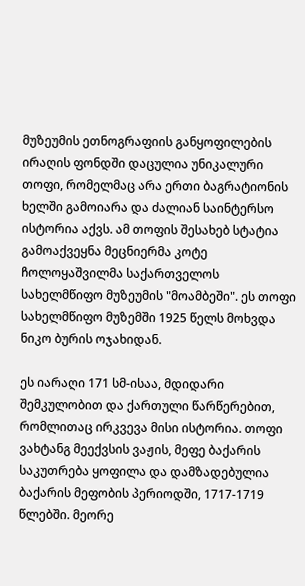მუზეუმის ეთნოგრაფიის განყოფილების ირაღის ფონდში დაცულია უნიკალური თოფი, რომელმაც არა ერთი ბაგრატიონის ხელში გამოიარა და ძალიან საინტერსო ისტორია აქვს. ამ თოფის შესახებ სტატია გამოაქვეყნა მეცნიერმა კოტე ჩოლოყაშვილმა საქართველოს სახელმწიფო მუზეუმის "მოამბეში". ეს თოფი სახელმწიფო მუზემში 1925 წელს მოხვდა ნიკო ბურის ოჯახიდან.

ეს იარაღი 171 სმ-ისაა, მდიდარი შემკულობით და ქართული წარწერებით, რომლითაც ირკვევა მისი ისტორია. თოფი ვახტანგ მეექვსის ვაჟის, მეფე ბაქარის საკუთრება ყოფილა და დამზადებულია ბაქარის მეფობის პერიოდში, 1717-1719 წლებში. მეორე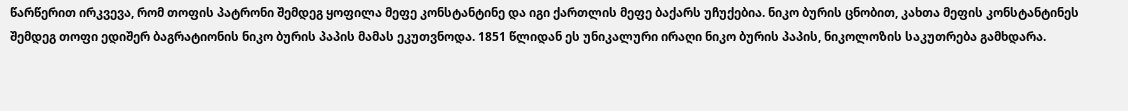წარწერით ირკვევა, რომ თოფის პატრონი შემდეგ ყოფილა მეფე კონსტანტინე და იგი ქართლის მეფე ბაქარს უჩუქებია. ნიკო ბურის ცნობით, კახთა მეფის კონსტანტინეს შემდეგ თოფი ედიშერ ბაგრატიონის ნიკო ბურის პაპის მამას ეკუთვნოდა. 1851 წლიდან ეს უნიკალური ირაღი ნიკო ბურის პაპის, ნიკოლოზის საკუთრება გამხდარა.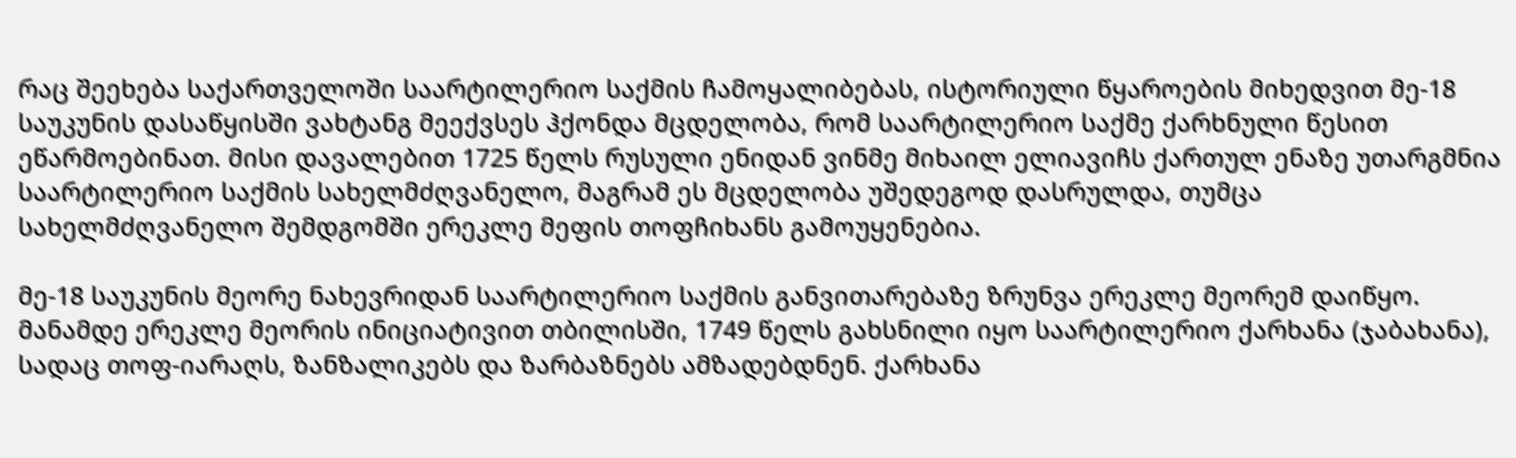რაც შეეხება საქართველოში საარტილერიო საქმის ჩამოყალიბებას, ისტორიული წყაროების მიხედვით მე-18 საუკუნის დასაწყისში ვახტანგ მეექვსეს ჰქონდა მცდელობა, რომ საარტილერიო საქმე ქარხნული წესით ეწარმოებინათ. მისი დავალებით 1725 წელს რუსული ენიდან ვინმე მიხაილ ელიავიჩს ქართულ ენაზე უთარგმნია საარტილერიო საქმის სახელმძღვანელო, მაგრამ ეს მცდელობა უშედეგოდ დასრულდა, თუმცა სახელმძღვანელო შემდგომში ერეკლე მეფის თოფჩიხანს გამოუყენებია.

მე-18 საუკუნის მეორე ნახევრიდან საარტილერიო საქმის განვითარებაზე ზრუნვა ერეკლე მეორემ დაიწყო. მანამდე ერეკლე მეორის ინიციატივით თბილისში, 1749 წელს გახსნილი იყო საარტილერიო ქარხანა (ჯაბახანა), სადაც თოფ-იარაღს, ზანზალიკებს და ზარბაზნებს ამზადებდნენ. ქარხანა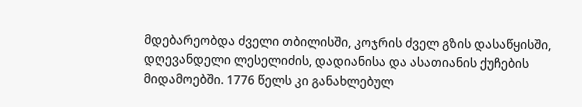მდებარეობდა ძველი თბილისში, კოჯრის ძველ გზის დასაწყისში, დღევანდელი ლესელიძის, დადიანისა და ასათიანის ქუჩების მიდამოებში. 1776 წელს კი განახლებულ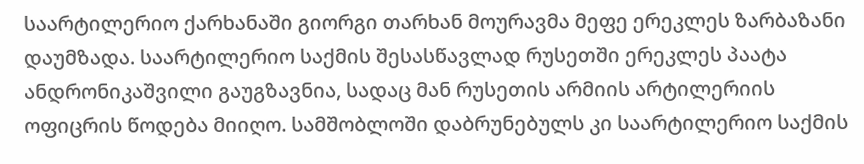საარტილერიო ქარხანაში გიორგი თარხან მოურავმა მეფე ერეკლეს ზარბაზანი დაუმზადა. საარტილერიო საქმის შესასწავლად რუსეთში ერეკლეს პაატა ანდრონიკაშვილი გაუგზავნია, სადაც მან რუსეთის არმიის არტილერიის ოფიცრის წოდება მიიღო. სამშობლოში დაბრუნებულს კი საარტილერიო საქმის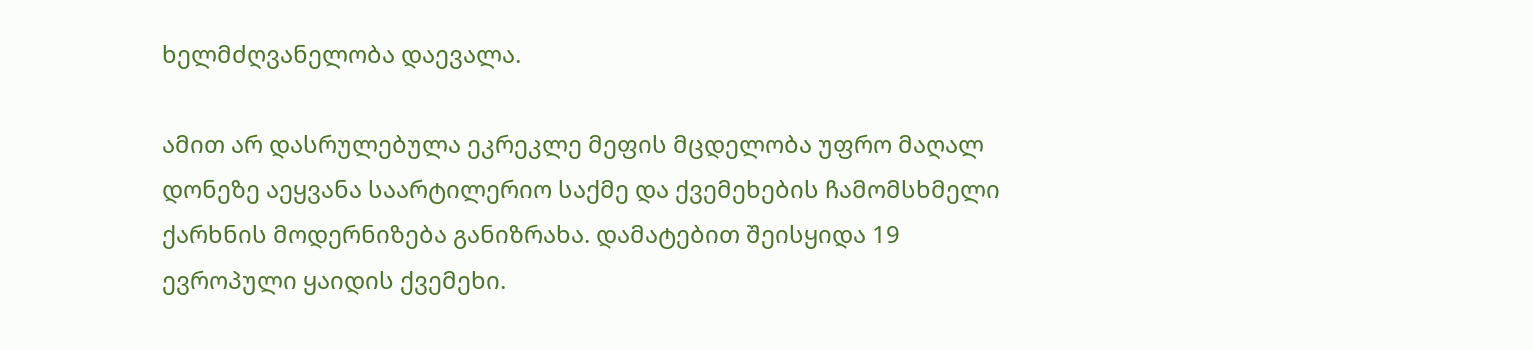ხელმძღვანელობა დაევალა.

ამით არ დასრულებულა ეკრეკლე მეფის მცდელობა უფრო მაღალ დონეზე აეყვანა საარტილერიო საქმე და ქვემეხების ჩამომსხმელი ქარხნის მოდერნიზება განიზრახა. დამატებით შეისყიდა 19 ევროპული ყაიდის ქვემეხი.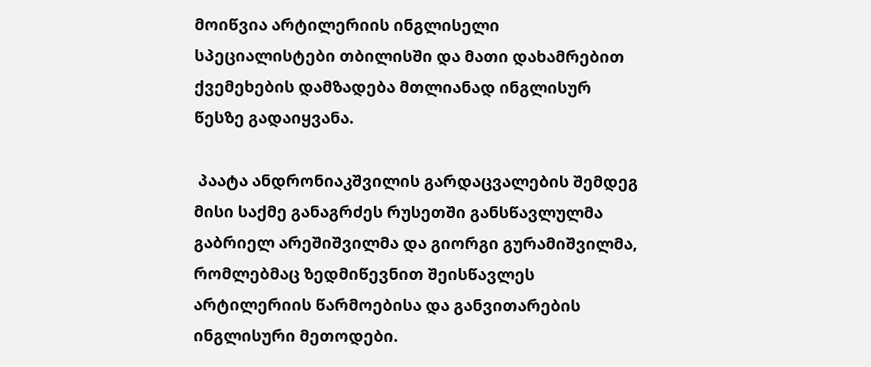მოიწვია არტილერიის ინგლისელი სპეციალისტები თბილისში და მათი დახამრებით ქვემეხების დამზადება მთლიანად ინგლისურ წესზე გადაიყვანა.

 პაატა ანდრონიაკშვილის გარდაცვალების შემდეგ მისი საქმე განაგრძეს რუსეთში განსწავლულმა გაბრიელ არეშიშვილმა და გიორგი გურამიშვილმა, რომლებმაც ზედმიწევნით შეისწავლეს არტილერიის წარმოებისა და განვითარების ინგლისური მეთოდები.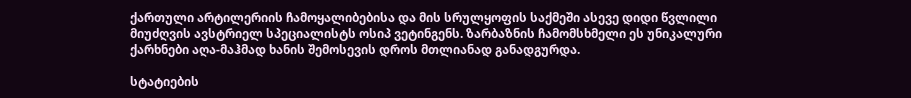ქართული არტილერიის ჩამოყალიბებისა და მის სრულყოფის საქმეში ასევე დიდი წვლილი მიუძღვის ავსტრიელ სპეციალისტს ოსიპ ვეტინგენს. ზარბაზნის ჩამომსხმელი ეს უნიკალური ქარხნები აღა-მაჰმად ხანის შემოსევის დროს მთლიანად განადგურდა.

სტატიების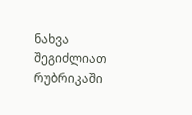ნახვა შეგიძლიათ რუბრიკაში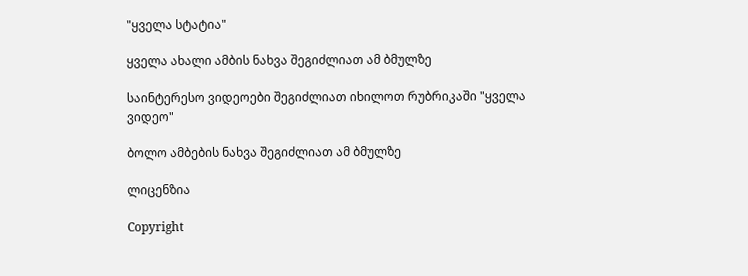"ყველა სტატია"

ყველა ახალი ამბის ნახვა შეგიძლიათ ამ ბმულზე

საინტერესო ვიდეოები შეგიძლიათ იხილოთ რუბრიკაში "ყველა ვიდეო"

ბოლო ამბების ნახვა შეგიძლიათ ამ ბმულზე

ლიცენზია

Copyright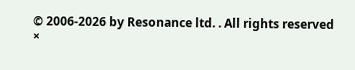© 2006-2026 by Resonance ltd. . All rights reserved
×